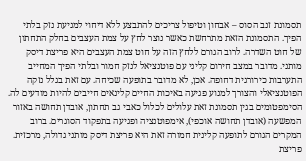תסמונת זנב הסוס – אבחון וטיפול צריכים להתבצע ללא דיחוי למניעת נזק בלתי הפיך. התסמונת הזאת מתרחשת כאשר נוצר לחץ על צמת העצבים בחלק התחתון של חוט השדרה. לרוב הגורם ללחץ הזה על חוט צמת העצבים היא פריצת דיסק מותני. מדובר במצב חירום קליני עם פוטנציאל לנזק חמור ובלתי הפיך המחייב התערבות כירורגית דחופה. אכן, לא מדובר בתופעה שכיחה. עם זאת בגלל נזקה הפוטנציאלי והצורך למנוע פגיעה באיכות החיים קלינאים חייבים להיות מודעים לה.
הסימפטומים בגין תסמונת זאת עלולים לכלול כאבי גב תחתון, אובדן תחושה באזור המפשעה (אובדן תחושה אוכפי), אימפוטנציה ופגיעה בתפקוד הסוגרים. ברוב המקרים הגורם לתופעה קלינית חמורה זאת היא פריצת דיסק מותני גדולה, מרכזית. פריצת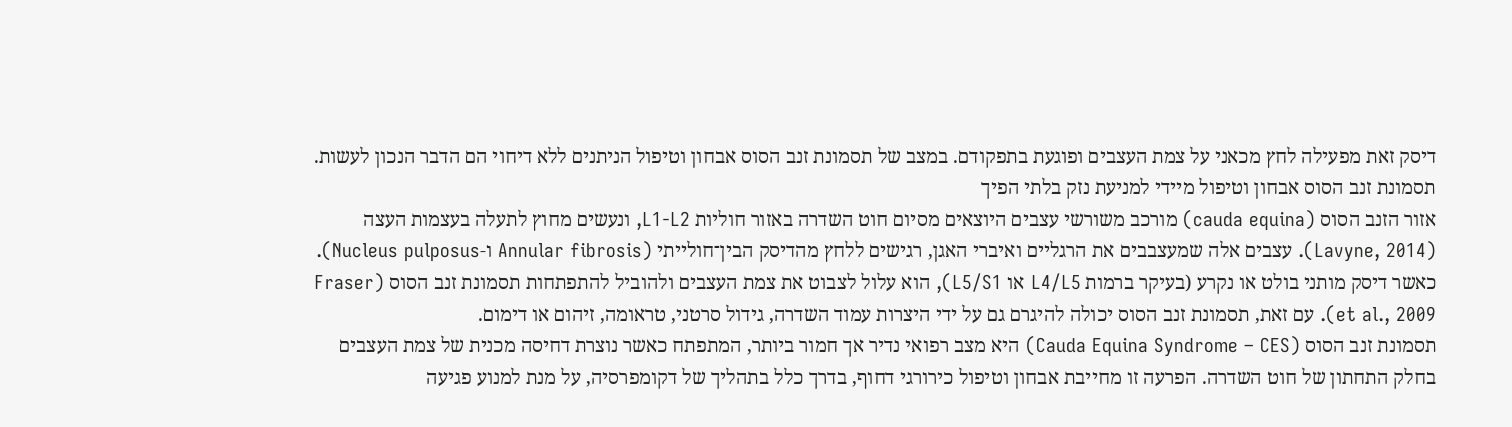דיסק זאת מפעילה לחץ מכאני על צמת העצבים ופוגעת בתפקודם. במצב של תסמונת זנב הסוס אבחון וטיפול הניתנים ללא דיחוי הם הדבר הנכון לעשות.
תסמונת זנב הסוס אבחון וטיפול מיידי למניעת נזק בלתי הפיך
אזור הזנב הסוס (cauda equina) מורכב משורשי עצבים היוצאים מסיום חוט השדרה באזור חוליות L1-L2, ונעשים מחוץ לתעלה בעצמות העצה (Lavyne, 2014). עצבים אלה שמעצבבים את הרגליים ואיברי האגן, רגישים ללחץ מהדיסק הבין־חולייתי (Annular fibrosis ו‑Nucleus pulposus). כאשר דיסק מותני בולט או נקרע (בעיקר ברמות L4/L5 או L5/S1), הוא עלול לצבוט את צמת העצבים ולהוביל להתפתחות תסמונת זנב הסוס (Fraser et al., 2009). עם זאת, תסמונת זנב הסוס יכולה להיגרם גם על ידי היצרות עמוד השדרה, גידול סרטני, טראומה, זיהום או דימום.
תסמונת זנב הסוס (Cauda Equina Syndrome – CES) היא מצב רפואי נדיר אך חמור ביותר, המתפתח כאשר נוצרת דחיסה מכנית של צמת העצבים בחלק התחתון של חוט השדרה. הפרעה זו מחייבת אבחון וטיפול כירורגי דחוף, בדרך כלל בתהליך של דקומפרסיה, על מנת למנוע פגיעה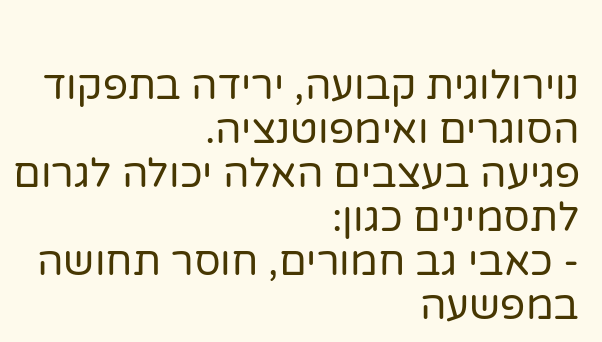נוירולוגית קבועה, ירידה בתפקוד הסוגרים ואימפוטנציה.
פגיעה בעצבים האלה יכולה לגרום לתסמינים כגון:
- כאבי גב חמורים, חוסר תחושה במפשעה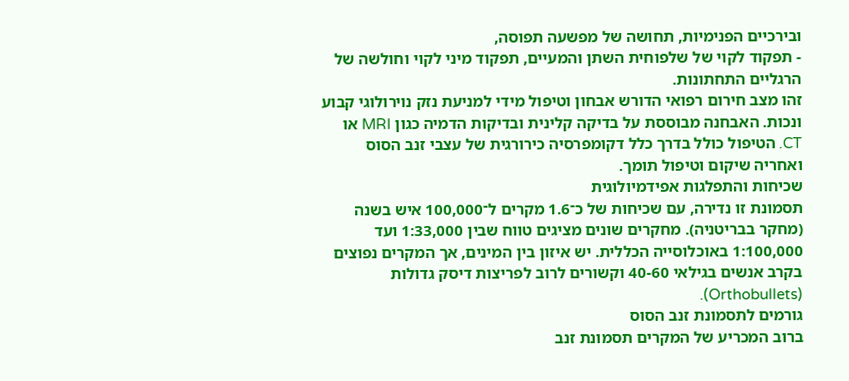ובירכיים הפנימיות, תחושה של מפשעה תפוסה,
- תפקוד לקוי של שלפוחית השתן והמעיים, תפקוד מיני לקוי וחולשה של הרגליים התחתונות.
זהו מצב חירום רפואי הדורש אבחון וטיפול מידי למניעת נזק נוירולוגי קבוע ונכות. האבחנה מבוססת על בדיקה קלינית ובדיקות הדמיה כגון MRI או CT. הטיפול כולל בדרך כלל דקומפרסיה כירורגית של עצבי זנב הסוס ואחריה שיקום וטיפול תומך.
שכיחות והתפלגות אפידמיולוגית
תסמונת זו נדירה, עם שכיחות של כ־1.6 מקרים ל־100,000 איש בשנה (מחקר בבריטניה). מחקרים שונים מציגים טווח שבין 1:33,000 ועד 1:100,000 באוכלוסייה הכללית. יש איזון בין המינים, אך המקרים נפוצים בקרב אנשים בגילאי 40-60 וקשורים לרוב לפריצות דיסק גדולות (Orthobullets).
גורמים לתסמונת זנב הסוס
ברוב המכריע של המקרים תסמונת זנב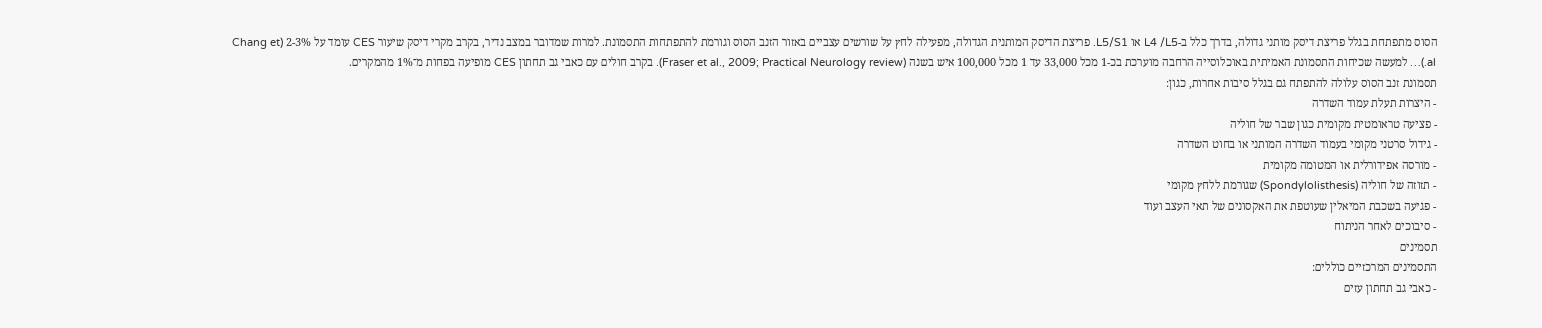הסוס מתפתחת בגלל פריצת דיסק מותני גדולה, בדרך כלל ב-L4 /L5 או L5/S1. פריצת הדיסק המותנית הגדולה, מפעילה לחץ על שורשים עצביים באזור הזנב הסוס וגורמת להתפתחות התסמונת. למרות שמדובר במצב נדיר, בקרב מקרי דיסק שיעור CES עומד על 2-3% (Chang et al.)… למעשה שכיחות התסמונת האמיתית באוכלוסייה הרחבה מוערכת בכ‑1 מכל 33,000 עד 1 מכל 100,000 איש בשנה (Fraser et al., 2009; Practical Neurology review). בקרב חולים עם כאבי גב תחתון CES מופיעה בפחות מ־1% מהמקרים.
תסמונת זנב הסוס עלולה להתפתח גם בגלל סיבות אחרות, כגון:
- היצרות תעלת עמוד השדרה
- פציעה טראומטית מקומית כגון שבר של חוליה
- גידול סרטני מקומי בעמוד השדרה המותני או בחוט השדרה
- מורסה אפידורלית או המטומה מקומית
- תזוזה של חוליה (Spondylolisthesis) שגורמת ללחץ מקומי
- פגיעה בשכבת המיאלין שעוטפת את האקסונים של תאי העצב ועוד
- סיבוכים לאחר הניתוח
תסמינים
התסמינים המרכזיים כוללים:
- כאבי גב תחתון עזים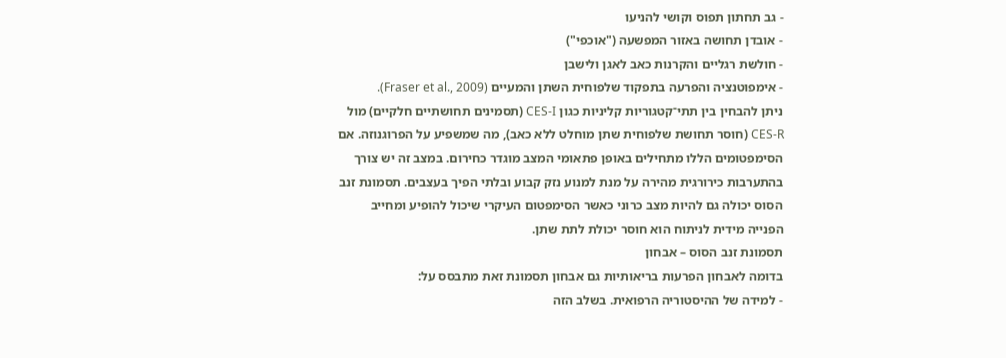- גב תחתון תפוס וקושי להניעו
- אובדן תחושה באזור המפשעה ("אוכפי")
- חולשת רגליים והקרנות כאב לאגן ולישבן
- אימפוטנציה והפרעה בתפקוד שלפוחית השתן והמעיים (Fraser et al., 2009).
ניתן להבחין בין תתי־קטגוריות קליניות כגון CES-I (תסמינים תחושתיים חלקיים) מול CES-R (חוסר תחושת שלפוחית שתן מוחלט ללא כאב), מה שמשפיע על הפרוגנוזה. אם הסימפטומים הללו מתחילים באופן פתאומי המצב מוגדר כחירום. במצב זה יש צורך בהתערבות כירורגית מהירה על מנת למנוע נזק קבוע ובלתי הפיך בעצבים. תסמונת זנב הסוס יכולה גם להיות מצב כרוני כאשר הסימפטום העיקרי שיכול להופיע ומחייב הפנייה מידית לניתוח הוא חוסר יכולת לתת שתן.
תסמונת זנב הסוס – אבחון
בדומה לאבחון הפרעות בריאותיות גם אבחון תסמונת זאת מתבסס על:
- למידה של ההיסטוריה הרפואית. בשלב הזה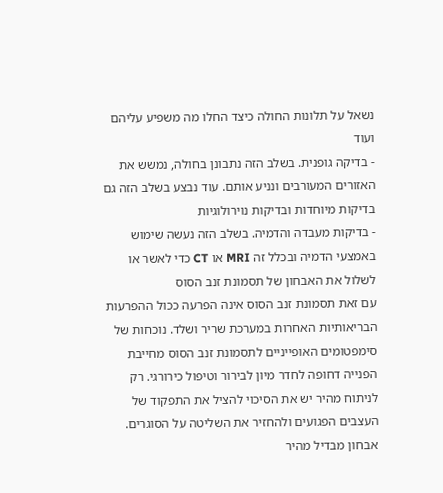נשאל על תלונות החולה כיצד החלו מה משפיע עליהם ועוד
- בדיקה גופנית. בשלב הזה נתבונן בחולה, נמשש את האזורים המעורבים ונניע אותם. עוד נבצע בשלב הזה גם בדיקות מיוחדות ובדיקות נוירולוגיות
- בדיקות מעבדה והדמיה. בשלב הזה נעשה שימוש באמצעי הדמיה ובכלל זה MRI או CT כדי לאשר או לשלול את האבחון של תסמונת זנב הסוס
עם זאת תסמונת זנב הסוס אינה הפרעה ככול ההפרעות הבריאותיות האחרות במערכת שריר ושלד. נוכחות של סימפטומים האופייניים לתסמונת זנב הסוס מחייבת הפנייה דחופה לחדר מיון לבירור וטיפול כירורגי. רק לניתוח מהיר יש את הסיכוי להציל את התפקוד של העצבים הפגועים ולהחזיר את השליטה על הסוגרים.
אבחון מבדיל מהיר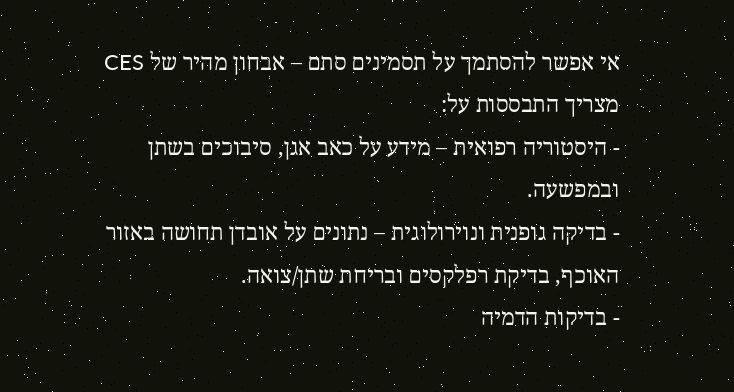אי אפשר להסתמך על תסמינים סתם – אבחון מהיר של CES מצריך התבססות על:
- היסטוריה רפואית – מידע על כאב אגן, סיבוכים בשתן ובמפשעה.
- בדיקה גופנית ונוירולוגית – נתונים על אובדן תחושה באזור האוכף, בדיקת רפלקסים ובריחת שתן/צואה.
- בדיקות הדמיה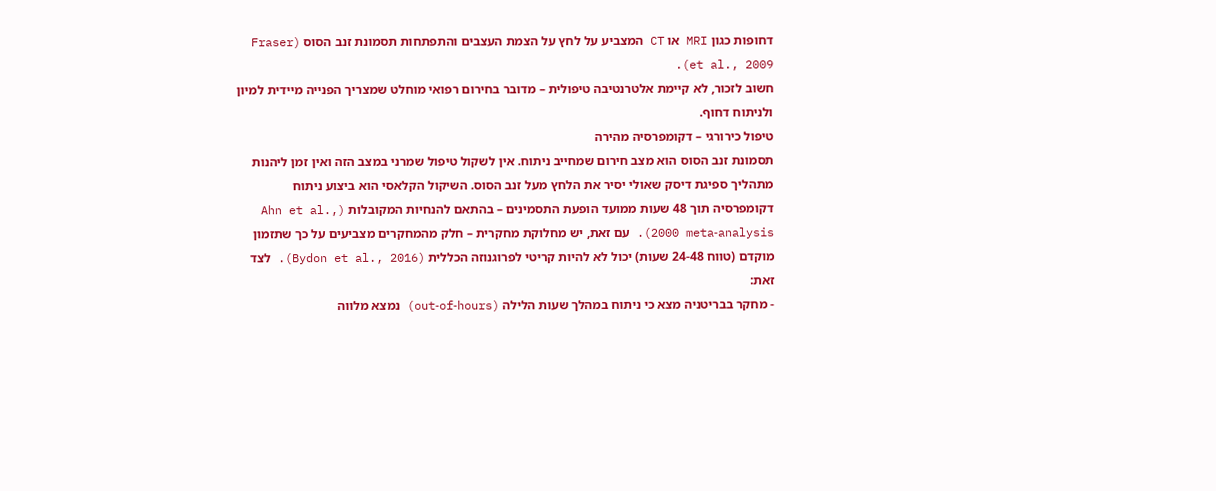דחופות כגון MRI או CT המצביע על לחץ על הצמת העצבים והתפתחות תסמונת זנב הסוס (Fraser et al., 2009).
חשוב לזכור, לא קיימת אלטרנטיבה טיפולית – מדובר בחירום רפואי מוחלט שמצריך הפנייה מיידית למיון ולניתוח דחוף.
טיפול כירורגי – דקומפרסיה מהירה
תסמונת זנב הסוס הוא מצב חירום שמחייב ניתוח. אין לשקול טיפול שמרני במצב הזה ואין זמן ליהנות מתהליך ספיגת דיסק שאולי יסיר את הלחץ מעל זנב הסוס. השיקול הקלאסי הוא ביצוע ניתוח דקומפרסיה תוך 48 שעות ממועד הופעת התסמינים – בהתאם להנחיות המקובלות (Ahn et al., 2000 meta‑analysis). עם זאת, יש מחלוקת מחקרית – חלק מהמחקרים מצביעים על כך שתזמון מוקדם (טווח 24-48 שעות) יכול לא להיות קריטי לפרוגנוזה הכללית (Bydon et al., 2016). לצד זאת:
- מחקר בבריטניה מצא כי ניתוח במהלך שעות הלילה (out‑of‑hours) נמצא מלווה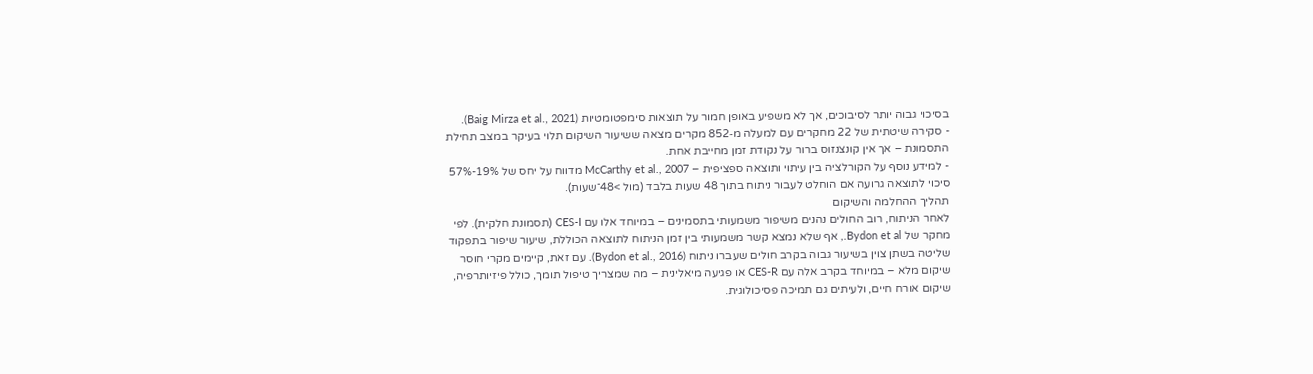בסיכוי גבוה יותר לסיבוכים, אך לא משפיע באופן חמור על תוצאות סימפטומטיות (Baig Mirza et al., 2021).
- סקירה שיטתית של 22 מחקרים עם למעלה מ‑852 מקרים מצאה ששיעור השיקום תלוי בעיקר במצב תחילת התסמונת – אך אין קונצנזוס ברור על נקודת זמן מחייבת אחת.
- למידע נוסף על הקורלציה בין עיתוי ותוצאה ספציפית – McCarthy et al., 2007 מדווח על יחס של 19%-57% סיכוי לתוצאה גרועה אם הוחלט לעבור ניתוח בתוך 48 שעות בלבד (מול >48־שעות).
תהליך ההחלמה והשיקום
לאחר הניתוח, רוב החולים נהנים משיפור משמעותי בתסמינים – במיוחד אלו עם CES-I (תסמונת חלקית). לפי מחקר של Bydon et al., אף שלא נמצא קשר משמעותי בין זמן הניתוח לתוצאה הכוללת, שיעור שיפור בתפקוד שליטה בשתן צוין בשיעור גבוה בקרב חולים שעברו ניתוח (Bydon et al., 2016). עם זאת, קיימים מקרי חוסר שיקום מלא – במיוחד בקרב אלה עם CES-R או פגיעה מיאלינית – מה שמצריך טיפול תומך, כולל פיזיותרפיה, שיקום אורח חיים, ולעיתים גם תמיכה פסיכולוגית.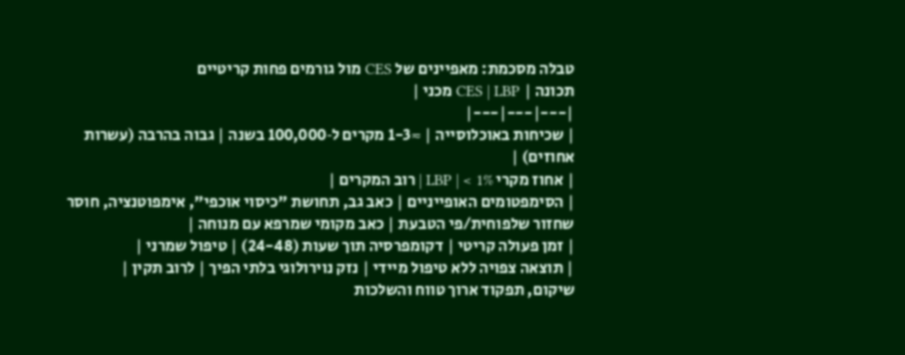טבלה מסכמת: מאפיינים של CES מול גורמים פחות קריטיים
תכונה | CES | LBP מכני |
|---|---|---|
| שכיחות באוכלוסייה | ≈1-3 מקרים ל‑100,000 בשנה | גבוה בהרבה (עשרות אחוזים) |
| אחוז מקרי LBP | < 1% | רוב המקרים |
| הסימפטומים האופייניים | כאב גב, תחושת "כיסוי אוכפי", אימפוטנציה, חוסר שחזור שלפוחית/פי הטבעת | כאב מקומי שמרפא עם מנוחה |
| זמן פעולה קריטי | דקומפרסיה תוך שעות (24-48) | טיפול שמרני |
| תוצאה צפויה ללא טיפול מיידי | נזק נוירולוגי בלתי הפיך | לרוב תקין |
שיקום, תפקוד ארוך טווח והשלכות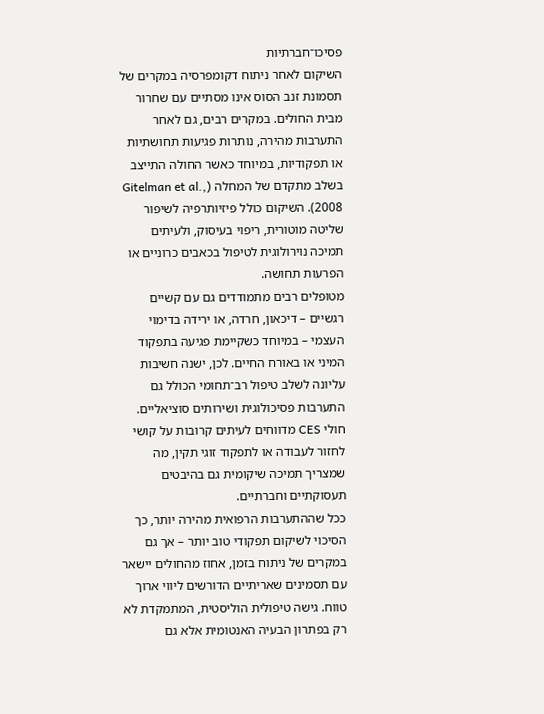פסיכו־חברתיות
השיקום לאחר ניתוח דקומפרסיה במקרים של תסמונת זנב הסוס אינו מסתיים עם שחרור מבית החולים. במקרים רבים, גם לאחר התערבות מהירה, נותרות פגיעות תחושתיות או תפקודיות, במיוחד כאשר החולה התייצב בשלב מתקדם של המחלה (Gitelman et al., 2008). השיקום כולל פיזיותרפיה לשיפור שליטה מוטורית, ריפוי בעיסוק, ולעיתים תמיכה נוירולוגית לטיפול בכאבים כרוניים או הפרעות תחושה.
מטופלים רבים מתמודדים גם עם קשיים רגשיים – דיכאון, חרדה, או ירידה בדימוי העצמי – במיוחד כשקיימת פגיעה בתפקוד המיני או באורח החיים. לכן, ישנה חשיבות עליונה לשלב טיפול רב־תחומי הכולל גם התערבות פסיכולוגית ושירותים סוציאליים. חולי CES מדווחים לעיתים קרובות על קושי לחזור לעבודה או לתפקוד זוגי תקין, מה שמצריך תמיכה שיקומית גם בהיבטים תעסוקתיים וחברתיים.
ככל שההתערבות הרפואית מהירה יותר, כך הסיכוי לשיקום תפקודי טוב יותר – אך גם במקרים של ניתוח בזמן, אחוז מהחולים יישאר עם תסמינים שאריתיים הדורשים ליווי ארוך טווח. גישה טיפולית הוליסטית, המתמקדת לא רק בפתרון הבעיה האנטומית אלא גם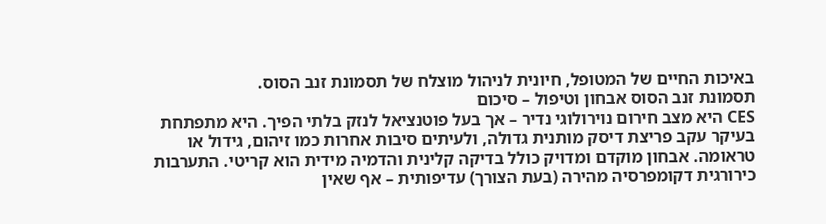באיכות החיים של המטופל, חיונית לניהול מוצלח של תסמונת זנב הסוס.
תסמונת זנב הסוס אבחון וטיפול – סיכום
CES היא מצב חירום נוירולוגי נדיר – אך בעל פוטנציאל לנזק בלתי הפיך. היא מתפתחת בעיקר עקב פריצת דיסק מותנית גדולה, ולעיתים סיבות אחרות כמו זיהום, גידול או טראומה. אבחון מוקדם ומדויק כולל בדיקה קלינית והדמיה מידית הוא קריטי. התערבות כירורגית דקומפרסיה מהירה (בעת הצורך) עדיפותית – אף שאין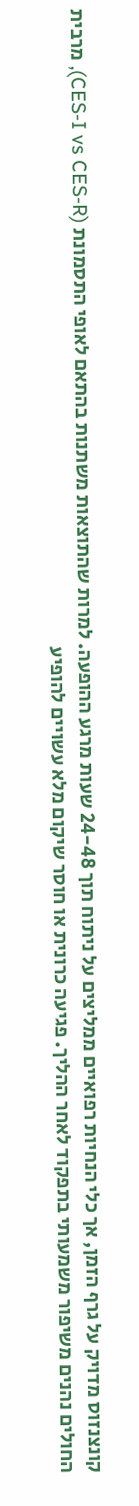קונצנזוס מדויק על גרף הזמן, אך כלי הנחיות רפואיים ממליצים על ניתוח תוך 24-48 שעות מרגע ההופעה. למרות שהתוצאות משתנות בהתאם לאופי התסמונת (CES-I vs CES-R), מרבית החולים נהנים משיפור משמעותי בתפקוד לאחר ההליך. פגיעה כרונית או חוסר שיקום מלא עשויים להופיע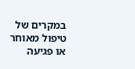במקרים של טיפול מאוחר או פגיעה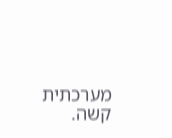מערכתית קשה.